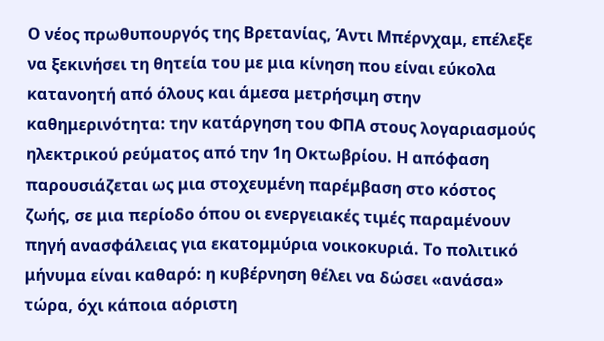Ο νέος πρωθυπουργός της Βρετανίας, Άντι Μπέρνχαμ, επέλεξε να ξεκινήσει τη θητεία του με μια κίνηση που είναι εύκολα κατανοητή από όλους και άμεσα μετρήσιμη στην καθημερινότητα: την κατάργηση του ΦΠΑ στους λογαριασμούς ηλεκτρικού ρεύματος από την 1η Οκτωβρίου. Η απόφαση παρουσιάζεται ως μια στοχευμένη παρέμβαση στο κόστος ζωής, σε μια περίοδο όπου οι ενεργειακές τιμές παραμένουν πηγή ανασφάλειας για εκατομμύρια νοικοκυριά. Το πολιτικό μήνυμα είναι καθαρό: η κυβέρνηση θέλει να δώσει «ανάσα» τώρα, όχι κάποια αόριστη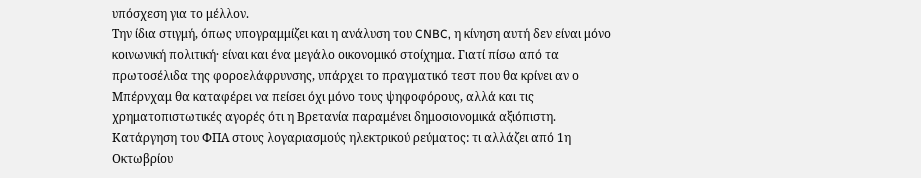υπόσχεση για το μέλλον.
Την ίδια στιγμή, όπως υπογραμμίζει και η ανάλυση του CNBC, η κίνηση αυτή δεν είναι μόνο κοινωνική πολιτική· είναι και ένα μεγάλο οικονομικό στοίχημα. Γιατί πίσω από τα πρωτοσέλιδα της φοροελάφρυνσης, υπάρχει το πραγματικό τεστ που θα κρίνει αν ο Μπέρνχαμ θα καταφέρει να πείσει όχι μόνο τους ψηφοφόρους, αλλά και τις χρηματοπιστωτικές αγορές ότι η Βρετανία παραμένει δημοσιονομικά αξιόπιστη.
Κατάργηση του ΦΠΑ στους λογαριασμούς ηλεκτρικού ρεύματος: τι αλλάζει από 1η Οκτωβρίου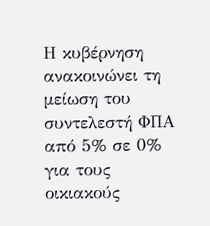Η κυβέρνηση ανακοινώνει τη μείωση του συντελεστή ΦΠΑ από 5% σε 0% για τους οικιακούς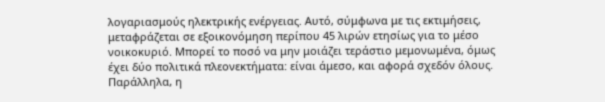λογαριασμούς ηλεκτρικής ενέργειας. Αυτό, σύμφωνα με τις εκτιμήσεις, μεταφράζεται σε εξοικονόμηση περίπου 45 λιρών ετησίως για το μέσο νοικοκυριό. Μπορεί το ποσό να μην μοιάζει τεράστιο μεμονωμένα, όμως έχει δύο πολιτικά πλεονεκτήματα: είναι άμεσο, και αφορά σχεδόν όλους.
Παράλληλα, η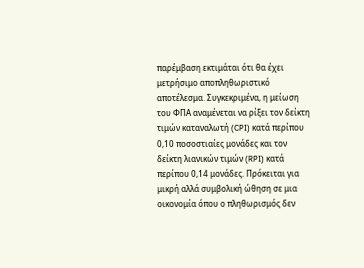παρέμβαση εκτιμάται ότι θα έχει μετρήσιμο αποπληθωριστικό αποτέλεσμα. Συγκεκριμένα, η μείωση του ΦΠΑ αναμένεται να ρίξει τον δείκτη τιμών καταναλωτή (CPI) κατά περίπου 0,10 ποσοστιαίες μονάδες και τον δείκτη λιανικών τιμών (RPI) κατά περίπου 0,14 μονάδες. Πρόκειται για μικρή αλλά συμβολική ώθηση σε μια οικονομία όπου ο πληθωρισμός δεν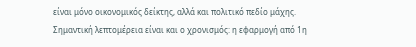είναι μόνο οικονομικός δείκτης, αλλά και πολιτικό πεδίο μάχης.
Σημαντική λεπτομέρεια είναι και ο χρονισμός: η εφαρμογή από 1η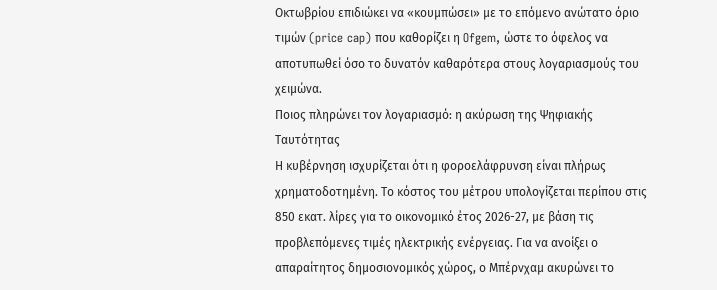Οκτωβρίου επιδιώκει να «κουμπώσει» με το επόμενο ανώτατο όριο τιμών (price cap) που καθορίζει η Ofgem, ώστε το όφελος να αποτυπωθεί όσο το δυνατόν καθαρότερα στους λογαριασμούς του χειμώνα.
Ποιος πληρώνει τον λογαριασμό: η ακύρωση της Ψηφιακής Ταυτότητας
Η κυβέρνηση ισχυρίζεται ότι η φοροελάφρυνση είναι πλήρως χρηματοδοτημένη. Το κόστος του μέτρου υπολογίζεται περίπου στις 850 εκατ. λίρες για το οικονομικό έτος 2026-27, με βάση τις προβλεπόμενες τιμές ηλεκτρικής ενέργειας. Για να ανοίξει ο απαραίτητος δημοσιονομικός χώρος, ο Μπέρνχαμ ακυρώνει το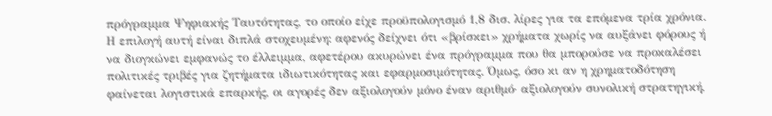πρόγραμμα Ψηφιακής Ταυτότητας, το οποίο είχε προϋπολογισμό 1,8 δισ. λίρες για τα επόμενα τρία χρόνια.
Η επιλογή αυτή είναι διπλά στοχευμένη: αφενός δείχνει ότι «βρίσκει» χρήματα χωρίς να αυξάνει φόρους ή να διογκώνει εμφανώς το έλλειμμα, αφετέρου ακυρώνει ένα πρόγραμμα που θα μπορούσε να προκαλέσει πολιτικές τριβές για ζητήματα ιδιωτικότητας και εφαρμοσιμότητας. Όμως, όσο κι αν η χρηματοδότηση φαίνεται λογιστικά επαρκής, οι αγορές δεν αξιολογούν μόνο έναν αριθμό· αξιολογούν συνολική στρατηγική,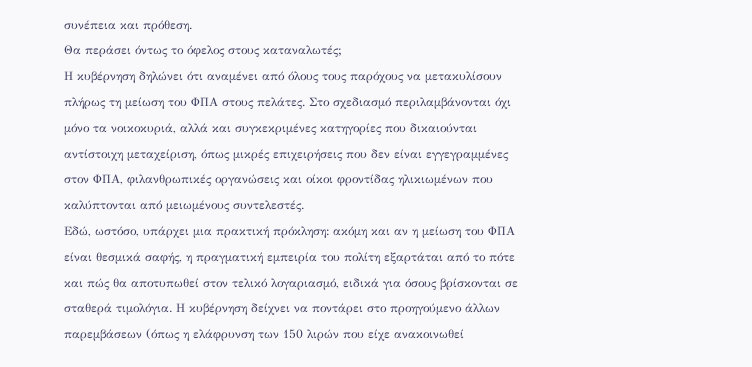συνέπεια και πρόθεση.
Θα περάσει όντως το όφελος στους καταναλωτές;
Η κυβέρνηση δηλώνει ότι αναμένει από όλους τους παρόχους να μετακυλίσουν πλήρως τη μείωση του ΦΠΑ στους πελάτες. Στο σχεδιασμό περιλαμβάνονται όχι μόνο τα νοικοκυριά, αλλά και συγκεκριμένες κατηγορίες που δικαιούνται αντίστοιχη μεταχείριση, όπως μικρές επιχειρήσεις που δεν είναι εγγεγραμμένες στον ΦΠΑ, φιλανθρωπικές οργανώσεις και οίκοι φροντίδας ηλικιωμένων που καλύπτονται από μειωμένους συντελεστές.
Εδώ, ωστόσο, υπάρχει μια πρακτική πρόκληση: ακόμη και αν η μείωση του ΦΠΑ είναι θεσμικά σαφής, η πραγματική εμπειρία του πολίτη εξαρτάται από το πότε και πώς θα αποτυπωθεί στον τελικό λογαριασμό, ειδικά για όσους βρίσκονται σε σταθερά τιμολόγια. Η κυβέρνηση δείχνει να ποντάρει στο προηγούμενο άλλων παρεμβάσεων (όπως η ελάφρυνση των 150 λιρών που είχε ανακοινωθεί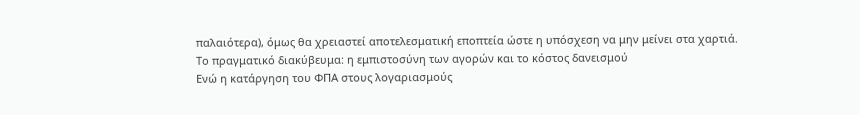παλαιότερα), όμως θα χρειαστεί αποτελεσματική εποπτεία ώστε η υπόσχεση να μην μείνει στα χαρτιά.
Το πραγματικό διακύβευμα: η εμπιστοσύνη των αγορών και το κόστος δανεισμού
Ενώ η κατάργηση του ΦΠΑ στους λογαριασμούς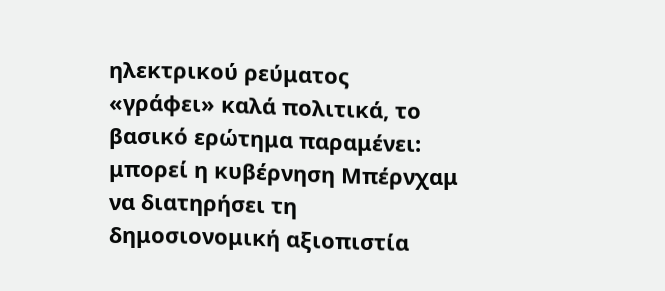ηλεκτρικού ρεύματος «γράφει» καλά πολιτικά, το βασικό ερώτημα παραμένει: μπορεί η κυβέρνηση Μπέρνχαμ να διατηρήσει τη δημοσιονομική αξιοπιστία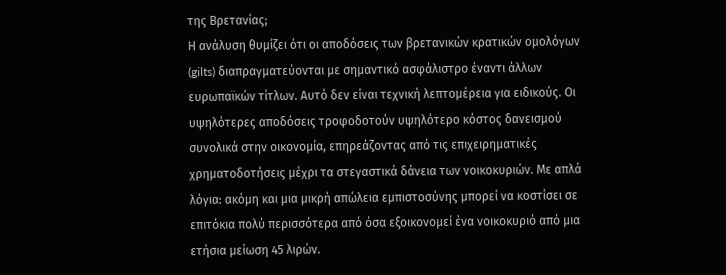της Βρετανίας;
Η ανάλυση θυμίζει ότι οι αποδόσεις των βρετανικών κρατικών ομολόγων (gilts) διαπραγματεύονται με σημαντικό ασφάλιστρο έναντι άλλων ευρωπαϊκών τίτλων. Αυτό δεν είναι τεχνική λεπτομέρεια για ειδικούς. Οι υψηλότερες αποδόσεις τροφοδοτούν υψηλότερο κόστος δανεισμού συνολικά στην οικονομία, επηρεάζοντας από τις επιχειρηματικές χρηματοδοτήσεις μέχρι τα στεγαστικά δάνεια των νοικοκυριών. Με απλά λόγια: ακόμη και μια μικρή απώλεια εμπιστοσύνης μπορεί να κοστίσει σε επιτόκια πολύ περισσότερα από όσα εξοικονομεί ένα νοικοκυριό από μια ετήσια μείωση 45 λιρών.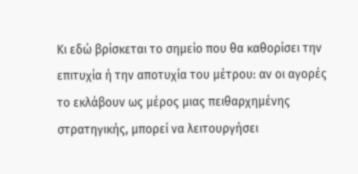Κι εδώ βρίσκεται το σημείο που θα καθορίσει την επιτυχία ή την αποτυχία του μέτρου: αν οι αγορές το εκλάβουν ως μέρος μιας πειθαρχημένης στρατηγικής, μπορεί να λειτουργήσει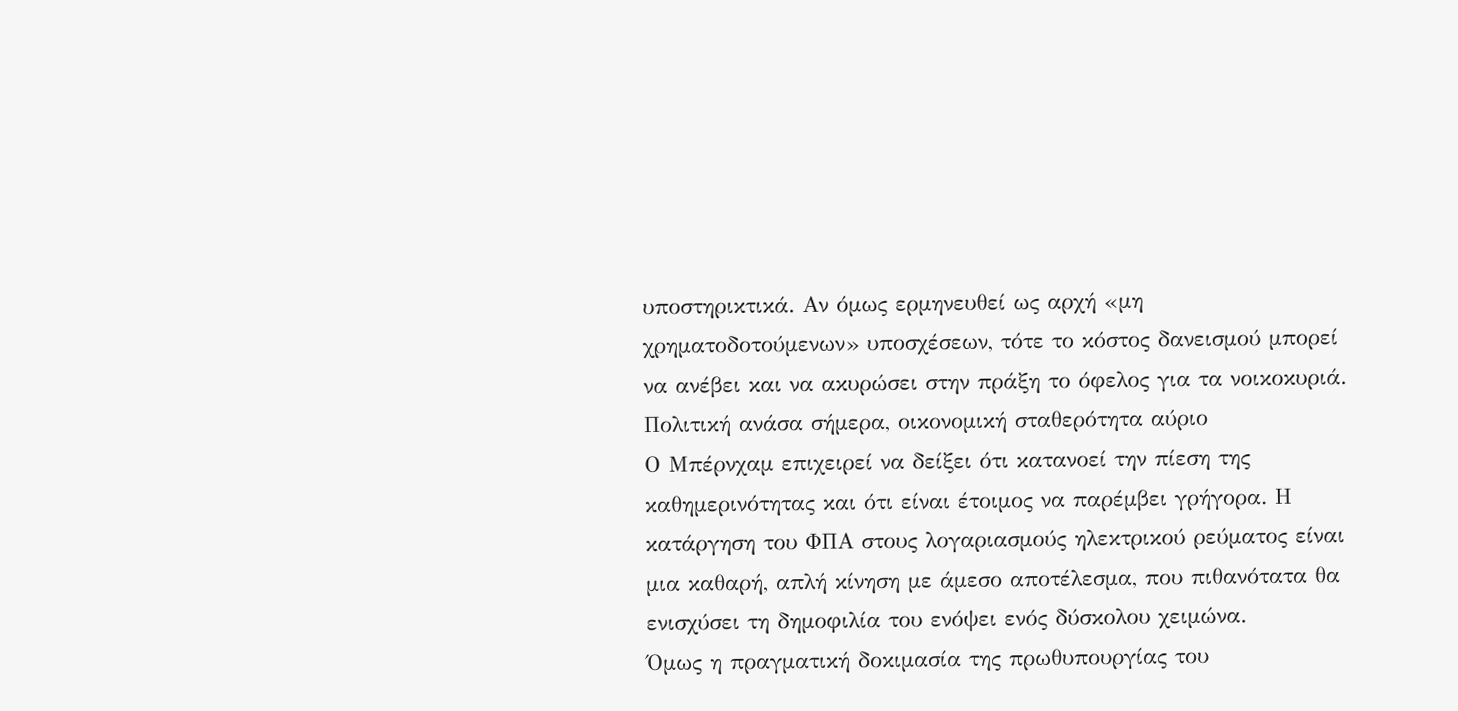υποστηρικτικά. Αν όμως ερμηνευθεί ως αρχή «μη χρηματοδοτούμενων» υποσχέσεων, τότε το κόστος δανεισμού μπορεί να ανέβει και να ακυρώσει στην πράξη το όφελος για τα νοικοκυριά.
Πολιτική ανάσα σήμερα, οικονομική σταθερότητα αύριο
Ο Μπέρνχαμ επιχειρεί να δείξει ότι κατανοεί την πίεση της καθημερινότητας και ότι είναι έτοιμος να παρέμβει γρήγορα. Η κατάργηση του ΦΠΑ στους λογαριασμούς ηλεκτρικού ρεύματος είναι μια καθαρή, απλή κίνηση με άμεσο αποτέλεσμα, που πιθανότατα θα ενισχύσει τη δημοφιλία του ενόψει ενός δύσκολου χειμώνα.
Όμως η πραγματική δοκιμασία της πρωθυπουργίας του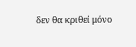δεν θα κριθεί μόνο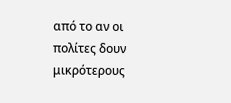από το αν οι πολίτες δουν μικρότερους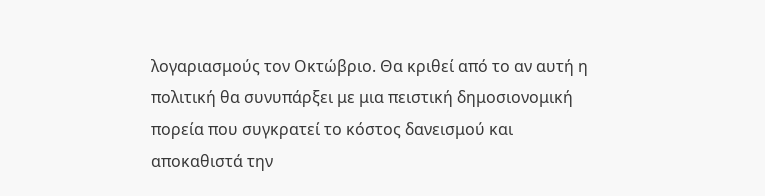λογαριασμούς τον Οκτώβριο. Θα κριθεί από το αν αυτή η πολιτική θα συνυπάρξει με μια πειστική δημοσιονομική πορεία που συγκρατεί το κόστος δανεισμού και αποκαθιστά την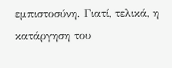εμπιστοσύνη. Γιατί, τελικά, η κατάργηση του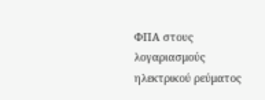ΦΠΑ στους λογαριασμούς ηλεκτρικού ρεύματος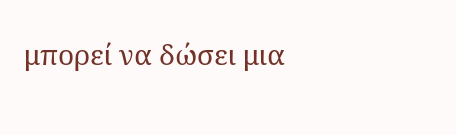μπορεί να δώσει μια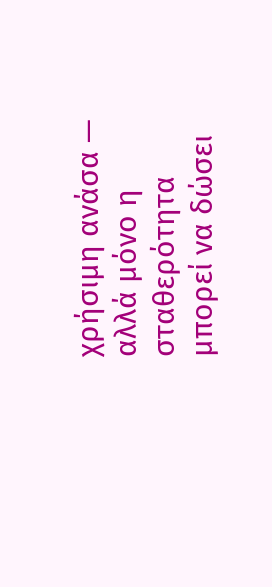χρήσιμη ανάσα — αλλά μόνο η σταθερότητα μπορεί να δώσει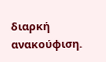διαρκή ανακούφιση.